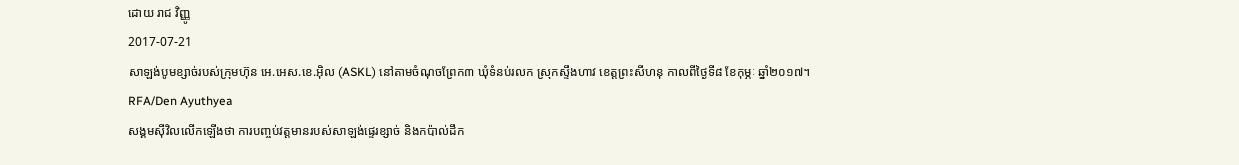ដោយ រាជ វិញ្ញូ
2017-07-21
សាឡង់បូមខ្សាច់របស់ក្រុមហ៊ុន អេ.អេស.ខេ.អ៊ិល (ASKL) នៅតាមចំណុចព្រែក៣ ឃុំទំនប់រលក ស្រុកស្ទឹងហាវ ខេត្តព្រះសីហនុ កាលពីថ្ងៃទី៨ ខែកុម្ភៈ ឆ្នាំ២០១៧។
RFA/Den Ayuthyea
សង្គមស៊ីវិលលើកឡើងថា ការបញ្ចប់វត្តមានរបស់សាឡង់ផ្ទេរខ្សាច់ និងកប៉ាល់ដឹក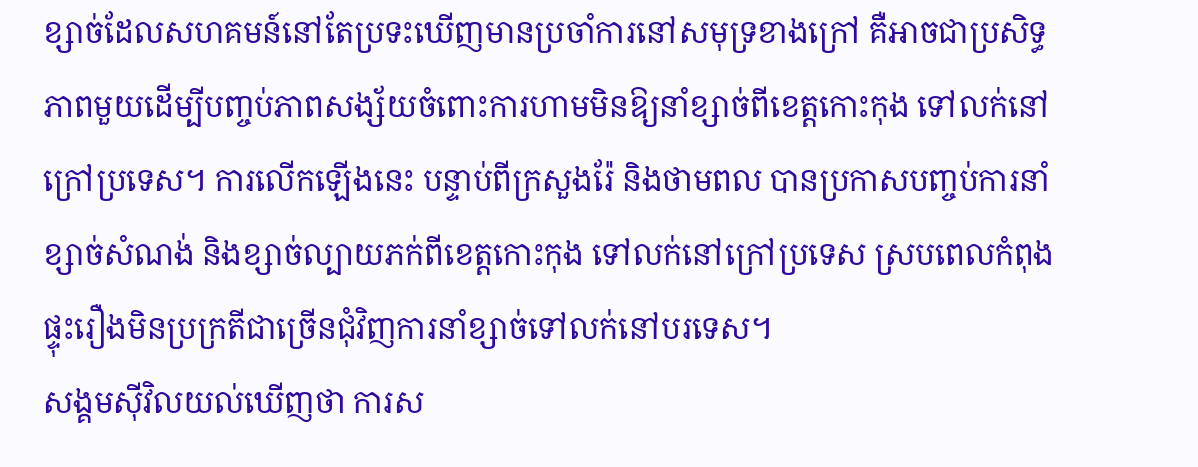ខ្សាច់ដែលសហគមន៍នៅតែប្រទះឃើញមានប្រចាំការនៅសមុទ្រខាងក្រៅ គឺអាចជាប្រសិទ្ធភាពមួយដើម្បីបញ្ចប់ភាពសង្ស័យចំពោះការហាមមិនឱ្យនាំខ្សាច់ពីខេត្តកោះកុង ទៅលក់នៅក្រៅប្រទេស។ ការលើកឡើងនេះ បន្ទាប់ពីក្រសួងរ៉ែ និងថាមពល បានប្រកាសបញ្ចប់ការនាំខ្សាច់សំណង់ និងខ្សាច់ល្បាយភក់ពីខេត្តកោះកុង ទៅលក់នៅក្រៅប្រទេស ស្របពេលកំពុងផ្ទុះរឿងមិនប្រក្រតីជាច្រើនជុំវិញការនាំខ្សាច់ទៅលក់នៅបរទេស។
សង្គមស៊ីវិលយល់ឃើញថា ការស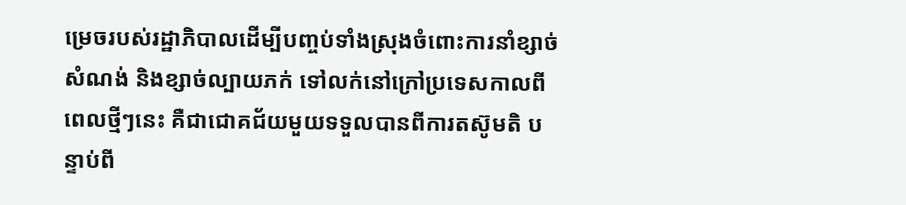ម្រេចរបស់រដ្ឋាភិបាលដើម្បីបញ្ចប់ទាំងស្រុងចំពោះការនាំខ្សាច់សំណង់ និងខ្សាច់ល្បាយភក់ ទៅលក់នៅក្រៅប្រទេសកាលពីពេលថ្មីៗនេះ គឺជាជោគជ័យមួយទទួលបានពីការតស៊ូមតិ បន្ទាប់ពី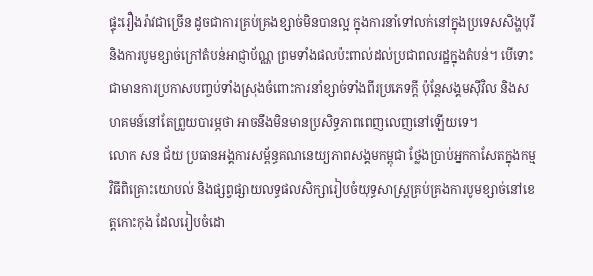ផ្ទុះរឿងរ៉ាវជាច្រើន ដូចជាការគ្រប់គ្រងខ្សាច់មិនបានល្អ ក្នុងការនាំទៅលក់នៅក្នុងប្រទេសសិង្ហបុរី និងការបូមខ្សាច់ក្រៅតំបន់អាជ្ញាប័ណ្ណ ព្រមទាំងផលប៉ះពាល់ដល់ប្រជាពលរដ្ឋក្នុងតំបន់។ បើទោះជាមានការប្រកាសបញ្ចប់ទាំងស្រុងចំពោះការនាំខ្សាច់ទាំងពីរប្រភេទក្ដី ប៉ុន្តែសង្គមស៊ីវិល និងសហគមន៍នៅតែព្រួយបារម្ភថា អាចនឹងមិនមានប្រសិទ្ធភាពពេញលេញនៅឡើយទេ។
លោក សន ជ័យ ប្រធានអង្គការសម្ព័ន្ធគណនេយ្យភាពសង្គមកម្ពុជា ថ្លែងប្រាប់អ្នកកាសែតក្នុងកម្មវិធីពិគ្រោះយោបល់ និងផ្សព្វផ្សាយលទ្ធផលសិក្សារៀបចំយុទ្ធសាស្ត្រគ្រប់គ្រងការបូមខ្សាច់នៅខេត្តកោះកុង ដែលរៀបចំដោ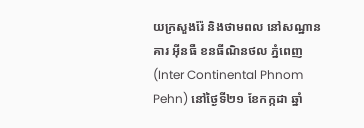យក្រសួងរ៉ែ និងថាមពល នៅសណ្ឋានគារ អ៊ីនធឺ ខនធីណិនថល ភ្នំពេញ (Inter Continental Phnom Pehn) នៅថ្ងៃទី២១ ខែកក្កដា ឆ្នាំ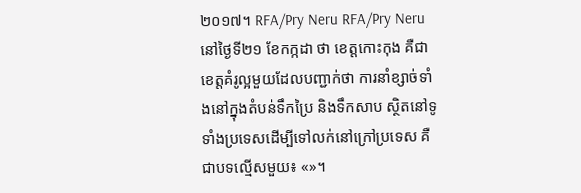២០១៧។ RFA/Pry Neru RFA/Pry Neru
នៅថ្ងៃទី២១ ខែកក្កដា ថា ខេត្តកោះកុង គឺជាខេត្តគំរូល្អមួយដែលបញ្ជាក់ថា ការនាំខ្សាច់ទាំងនៅក្នុងតំបន់ទឹកប្រៃ និងទឹកសាប ស្ថិតនៅទូទាំងប្រទេសដើម្បីទៅលក់នៅក្រៅប្រទេស គឺជាបទល្មើសមួយ៖ «»។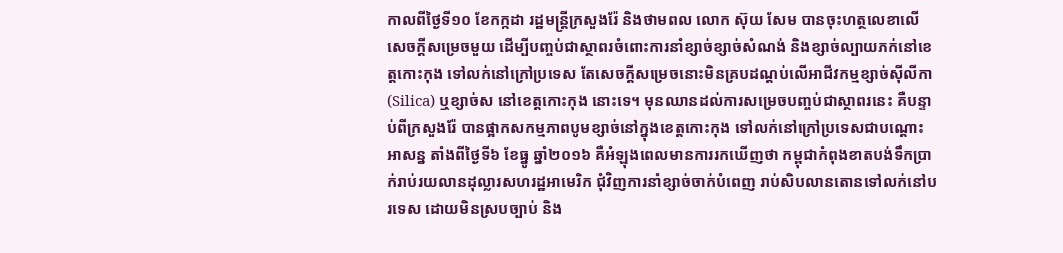កាលពីថ្ងៃទី១០ ខែកក្កដា រដ្ឋមន្ត្រីក្រសួងរ៉ែ និងថាមពល លោក ស៊ុយ សែម បានចុះហត្ថលេខាលើសេចក្ដីសម្រេចមួយ ដើម្បីបញ្ចប់ជាស្ថាពរចំពោះការនាំខ្សាច់ខ្សាច់សំណង់ និងខ្សាច់ល្បាយភក់នៅខេត្តកោះកុង ទៅលក់នៅក្រៅប្រទេស តែសេចក្ដីសម្រេចនោះមិនគ្របដណ្ដប់លើអាជីវកម្មខ្សាច់ស៊ីលីកា (Silica) ឬខ្សាច់ស នៅខេត្តកោះកុង នោះទេ។ មុនឈានដល់ការសម្រេចបញ្ចប់ជាស្ថាពរនេះ គឺបន្ទាប់ពីក្រសួងរ៉ែ បានផ្អាកសកម្មភាពបូមខ្សាច់នៅក្នុងខេត្តកោះកុង ទៅលក់នៅក្រៅប្រទេសជាបណ្ដោះអាសន្ន តាំងពីថ្ងៃទី៦ ខែធ្នូ ឆ្នាំ២០១៦ គឺអំឡុងពេលមានការរកឃើញថា កម្ពុជាកំពុងខាតបង់ទឹកប្រាក់រាប់រយលានដុល្លារសហរដ្ឋអាមេរិក ជុំវិញការនាំខ្សាច់ចាក់បំពេញ រាប់សិបលានតោនទៅលក់នៅបរទេស ដោយមិនស្របច្បាប់ និង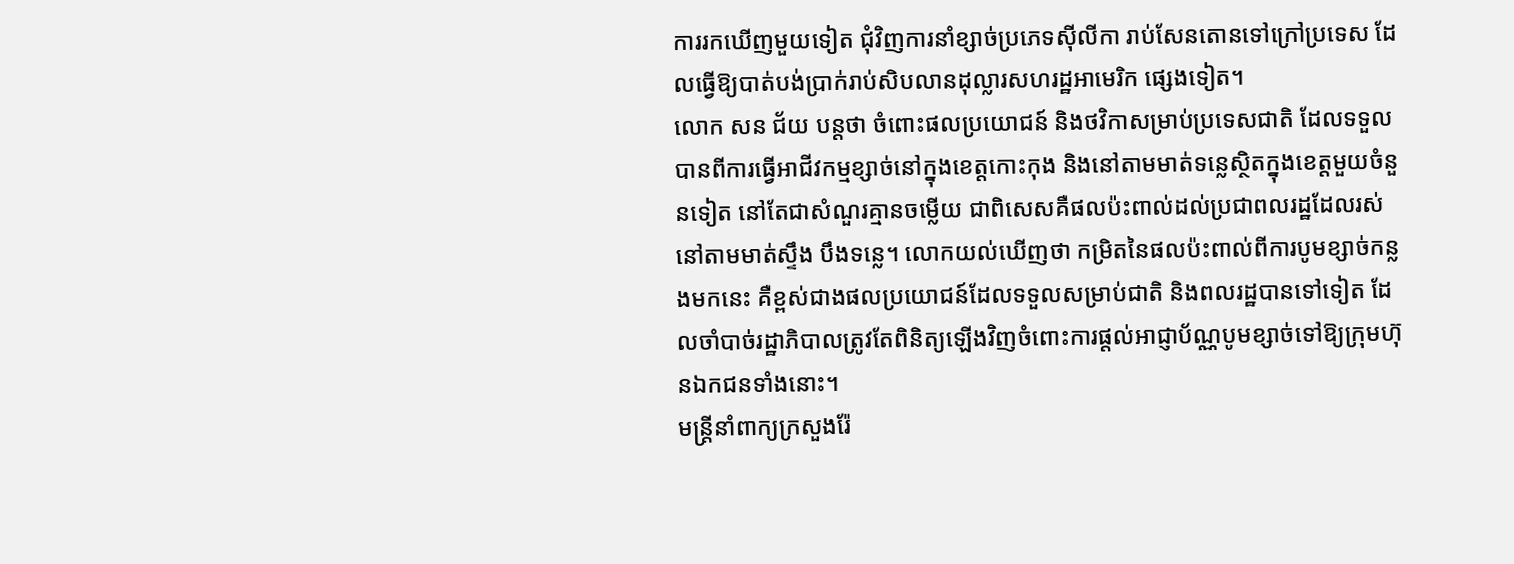ការរកឃើញមួយទៀត ជុំវិញការនាំខ្សាច់ប្រភេទស៊ីលីកា រាប់សែនតោនទៅក្រៅប្រទេស ដែលធ្វើឱ្យបាត់បង់ប្រាក់រាប់សិបលានដុល្លារសហរដ្ឋអាមេរិក ផ្សេងទៀត។
លោក សន ជ័យ បន្តថា ចំពោះផលប្រយោជន៍ និងថវិកាសម្រាប់ប្រទេសជាតិ ដែលទទួលបានពីការធ្វើអាជីវកម្មខ្សាច់នៅក្នុងខេត្តកោះកុង និងនៅតាមមាត់ទន្លេស្ថិតក្នុងខេត្តមួយចំនួនទៀត នៅតែជាសំណួរគ្មានចម្លើយ ជាពិសេសគឺផលប៉ះពាល់ដល់ប្រជាពលរដ្ឋដែលរស់នៅតាមមាត់ស្ទឹង បឹងទន្លេ។ លោកយល់ឃើញថា កម្រិតនៃផលប៉ះពាល់ពីការបូមខ្សាច់កន្លងមកនេះ គឺខ្ពស់ជាងផលប្រយោជន៍ដែលទទួលសម្រាប់ជាតិ និងពលរដ្ឋបានទៅទៀត ដែលចាំបាច់រដ្ឋាភិបាលត្រូវតែពិនិត្យឡើងវិញចំពោះការផ្ដល់អាជ្ញាប័ណ្ណបូមខ្សាច់ទៅឱ្យក្រុមហ៊ុនឯកជនទាំងនោះ។
មន្ត្រីនាំពាក្យក្រសួងរ៉ែ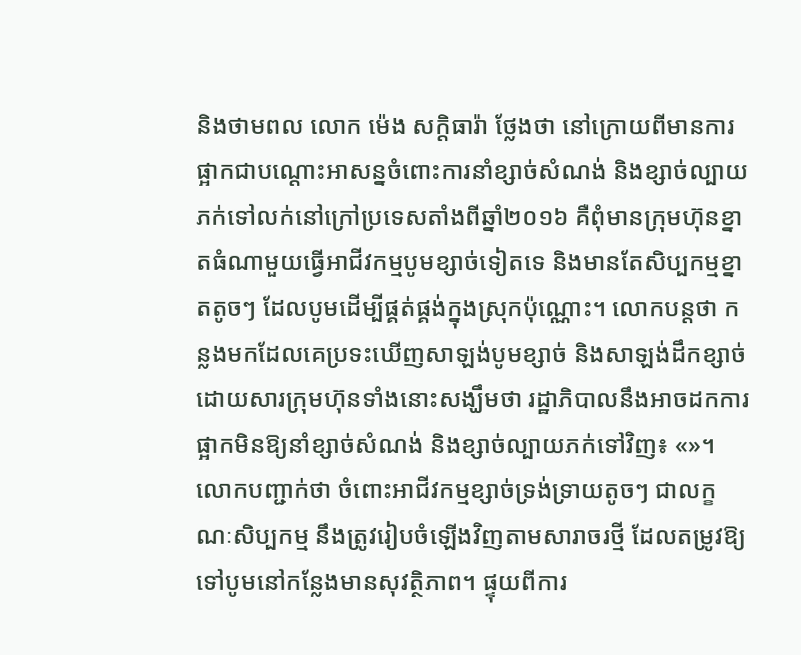និងថាមពល លោក ម៉េង សក្ដិធារ៉ា ថ្លែងថា នៅក្រោយពីមានការផ្អាកជាបណ្ដោះអាសន្នចំពោះការនាំខ្សាច់សំណង់ និងខ្សាច់ល្បាយភក់ទៅលក់នៅក្រៅប្រទេសតាំងពីឆ្នាំ២០១៦ គឺពុំមានក្រុមហ៊ុនខ្នាតធំណាមួយធ្វើអាជីវកម្មបូមខ្សាច់ទៀតទេ និងមានតែសិប្បកម្មខ្នាតតូចៗ ដែលបូមដើម្បីផ្គត់ផ្គង់ក្នុងស្រុកប៉ុណ្ណោះ។ លោកបន្តថា កន្លងមកដែលគេប្រទះឃើញសាឡង់បូមខ្សាច់ និងសាឡង់ដឹកខ្សាច់ ដោយសារក្រុមហ៊ុនទាំងនោះសង្ឃឹមថា រដ្ឋាភិបាលនឹងអាចដកការផ្អាកមិនឱ្យនាំខ្សាច់សំណង់ និងខ្សាច់ល្បាយភក់ទៅវិញ៖ «»។
លោកបញ្ជាក់ថា ចំពោះអាជីវកម្មខ្សាច់ទ្រង់ទ្រាយតូចៗ ជាលក្ខណៈសិប្បកម្ម នឹងត្រូវរៀបចំឡើងវិញតាមសារាចរថ្មី ដែលតម្រូវឱ្យទៅបូមនៅកន្លែងមានសុវត្ថិភាព។ ផ្ទុយពីការ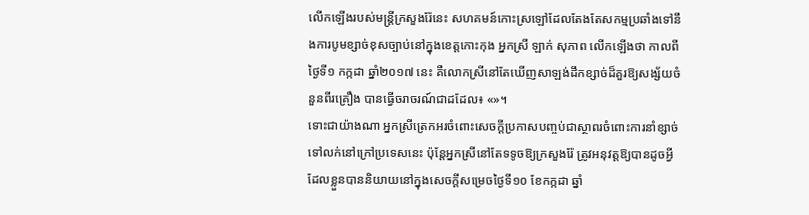លើកឡើងរបស់មន្ត្រីក្រសួងរ៉ែនេះ សហគមន៍កោះស្រឡៅដែលតែងតែសកម្មប្រឆាំងទៅនឹងការបូមខ្សាច់ខុសច្បាប់នៅក្នុងខេត្តកោះកុង អ្នកស្រី ឡាក់ សុភាព លើកឡើងថា កាលពីថ្ងៃទី១ កក្កដា ឆ្នាំ២០១៧ នេះ គឺលោកស្រីនៅតែឃើញសាឡង់ដឹកខ្សាច់ដ៏គួរឱ្យសង្ស័យចំនួនពីរគ្រឿង បានធ្វើចរាចរណ៍ជាដដែល៖ «»។
ទោះជាយ៉ាងណា អ្នកស្រីត្រេកអរចំពោះសេចក្ដីប្រកាសបញ្ចប់ជាស្ថាពរចំពោះការនាំខ្សាច់ទៅលក់នៅក្រៅប្រទេសនេះ ប៉ុន្តែអ្នកស្រីនៅតែទទូចឱ្យក្រសួងរ៉ែ ត្រូវអនុវត្តឱ្យបានដូចអ្វីដែលខ្លួនបាននិយាយនៅក្នុងសេចក្ដីសម្រេចថ្ងៃទី១០ ខែកក្កដា ឆ្នាំ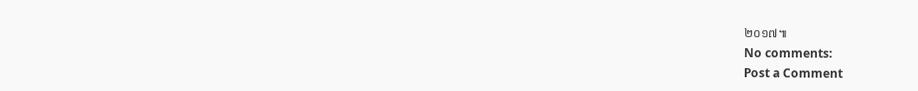២០១៧៕
No comments:
Post a Comment